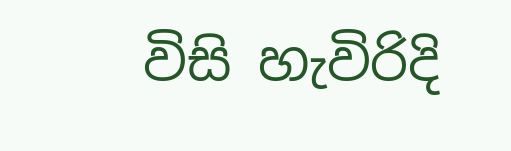විසි හැවිරිදි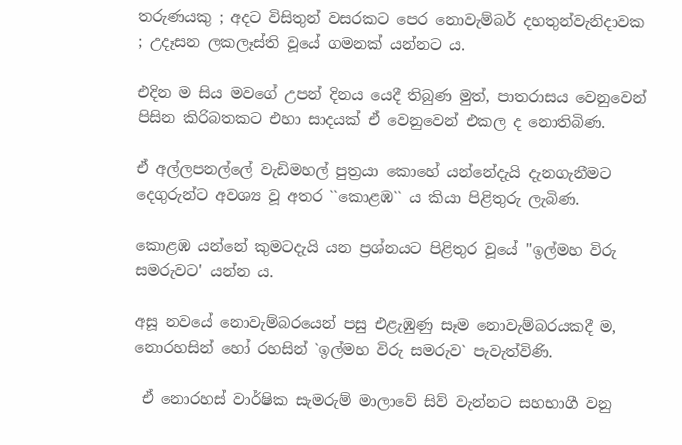තරුණයකු ; අදට විසිතුන් වසරකට පෙර නොවැම්බර් දහතුන්වැනිදාවක
; උදෑසන ලකලෑස්ති වූයේ ගමනක් යන්නට ය.

එදින ම සිය මවගේ උපන් දිනය යෙදී තිබුණ මුත්, පාතරාසය වෙනුවෙන් පිසින කිරිබතකට එහා සාදයක් ඒ වෙනුවෙන් එකල ද නොතිබිණ.

ඒ අල්ලපනල්ලේ වැඩිමහල් පුත්‍රයා කොහේ යන්නේදැයි දැනගැනීමට දෙගුරුන්ට අවශ්‍ය වූ අතර ``කොළඹ`` ය කියා පිළිතුරු ලැබිණ.

කොළඹ යන්නේ කුමටදැයි යන ප්‍රශ්නයට පිළිතුර වූයේ ''ඉල්මහ විරු සමරුවට' යන්න ය.

අසූ නවයේ නොවැම්බරයෙන් පසු එළැඹුණු සෑම නොවැම්බරයකදී ම, නොරහසින් හෝ රහසින් `ඉල්මහ විරු සමරුව` පැවැත්විණි.

 ඒ නොරහස් වාර්ෂික සැමරුම් මාලාවේ සිව් වැන්නට සහභාගී වනු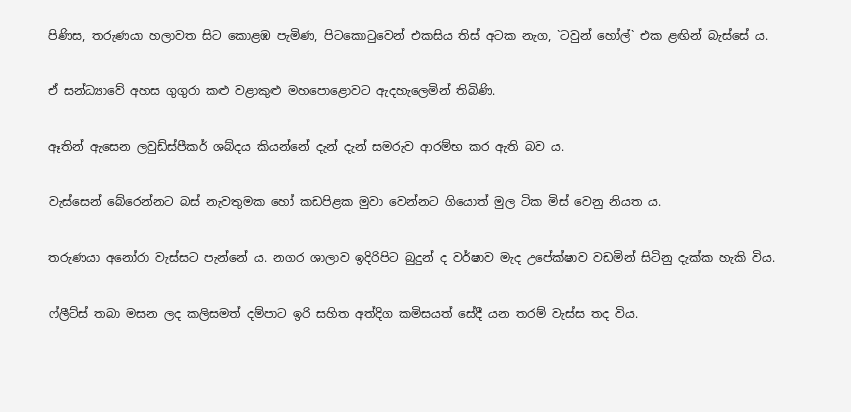පිණිස, තරුණයා හලාවත සිට කොළඹ පැමිණ, පිටකොටුවෙන් එකසිය තිස් අටක නැග, `ටවුන් හෝල්` එක ළඟින් බැස්සේ ය.

ඒ සන්ධ්‍යාවේ අහස ගුගුරා කළු වළාකුළු මහපොළොවට ඇදහැලෙමින් තිබිණි.

ඈතින් ඇසෙන ලවුඩ්ස්පීකර් ශබ්දය කියන්නේ දැන් දැන් සමරුව ආරම්භ කර ඇති බව ය.

වැස්සෙන් බේරෙන්නට බස් නැවතුමක හෝ කඩපිළක මුවා වෙන්නට ගියොත් මුල ටික මිස් වෙනු නියත ය.

තරුණයා අනෝරා වැස්සට පැන්නේ ය. නගර ශාලාව ඉදිරිපිට බුදුන් ද වර්ෂාව මැද උපේක්ෂාව වඩමින් සිටිනු දැක්ක හැකි විය.

ෆ්ලීට්ස් තබා මසන ලද කලිසමත් දම්පාට ඉරි සහිත අත්දිග කමිසයත් සේදී යන තරම් වැස්ස තද විය.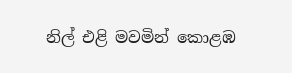නිල් එළි මවමින් කොළඹ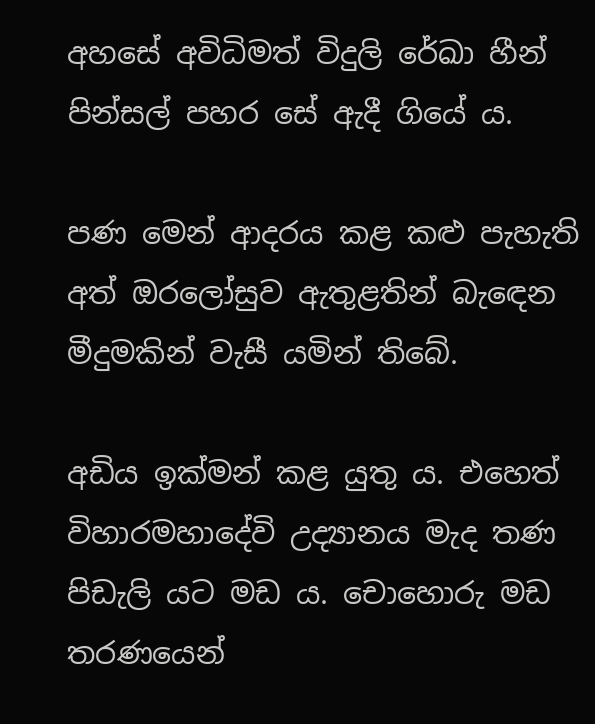අහසේ අවිධිමත් විදුලි රේඛා හීන් පින්සල් පහර සේ ඇදී ගියේ ය.

පණ මෙන් ආදරය කළ කළු පැහැති අත් ඔරලෝසුව ඇතුළතින් බැඳෙන මීදුමකින් වැසී යමින් තිබේ.

අඩිය ඉක්මන් කළ යුතු ය. එහෙත් විහාරමහාදේවි උද්‍යානය මැද තණ පිඩැලි යට මඩ ය. චොහොරු මඩ තරණයෙන්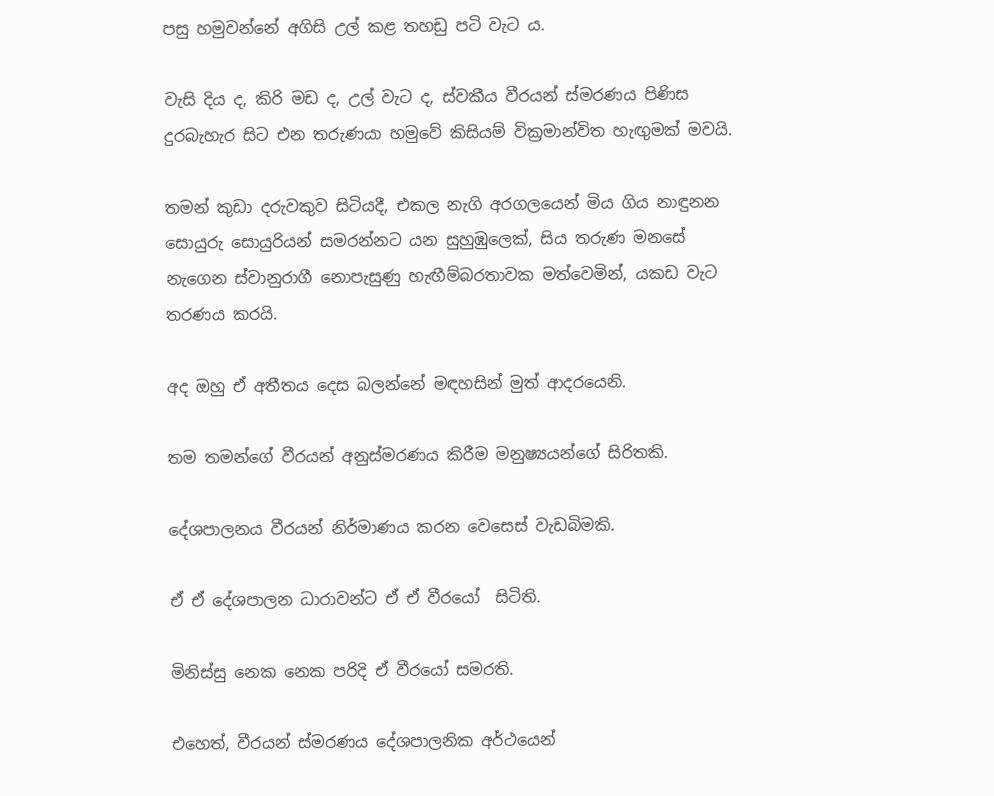පසු හමුවන්නේ අගිසි උල් කළ තහඩු පටි වැට ය.

වැසි දිය ද, කිරි මඩ ද, උල් වැට ද, ස්වකීය වීරයන් ස්මරණය පිණිස දුරබැහැර සිට එන තරුණයා හමුවේ කිසියම් වික්‍රමාන්විත හැඟුමක් මවයි.

තමන් කුඩා දරුවකුව සිටියදී, එකල නැගි අරගලයෙන් මිය ගිය නාඳුනන සොයුරු සොයුරියන් සමරන්නට යන සුහුඹුලෙක්, සිය තරුණ මනසේ නැගෙන ස්වානුරාගී නොපැසුණු හැඟීම්බරතාවක මත්වෙමින්, යකඩ වැට තරණය කරයි.

අද ඔහු ඒ අතීතය දෙස බලන්නේ මඳහසින් මුත් ආදරයෙනි.

තම තමන්ගේ වීරයන් අනුස්මරණය කිරීම මනුෂ්‍යයන්ගේ සිරිතකි.

දේශපාලනය වීරයන් නිර්මාණය කරන වෙසෙස් වැඩබිමකි.

ඒ ඒ දේශපාලන ධාරාවන්ට ඒ ඒ වීරයෝ  සිටිති.

මිනිස්සු නෙක නෙක පරිදි ඒ වීරයෝ සමරති.

එහෙත්, වීරයන් ස්මරණය දේශපාලනික අර්ථයෙන්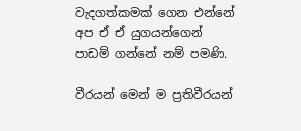වැදගත්කමක් ගෙන එන්නේ අප ඒ ඒ යුගයන්ගෙන් පාඩම් ගන්නේ නම් පමණි.

වීරයන් මෙන් ම ප්‍රතිවීරයන්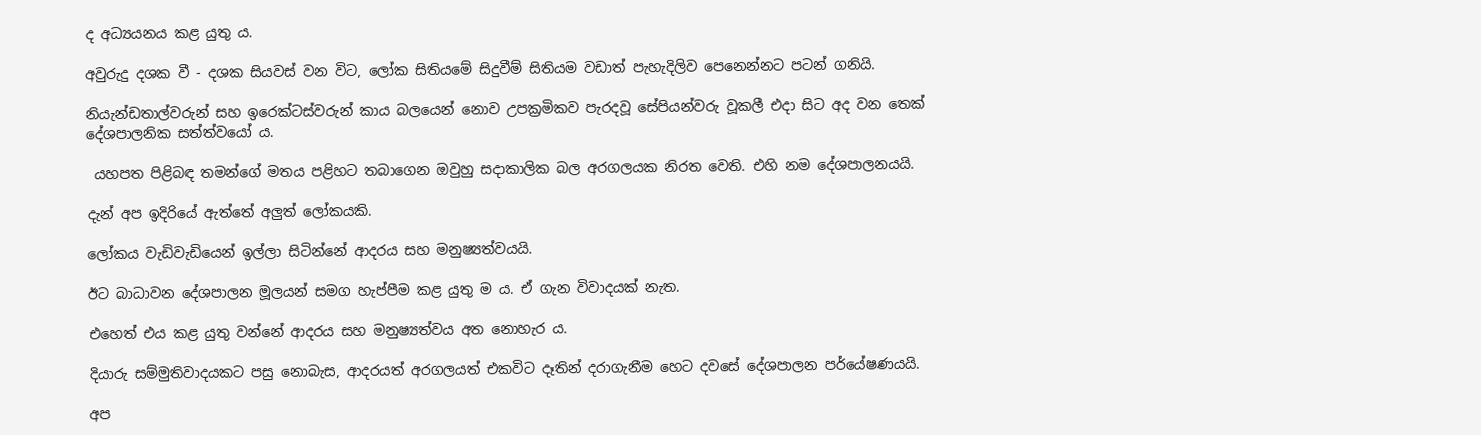ද අධ්‍යයනය කළ යුතු ය.

අවුරුදු දශක වී - දශක සියවස් වන විට, ලෝක සිතියමේ සිදුවීම් සිතියම වඩාත් පැහැදිලිව පෙනෙන්නට පටන් ගනියි.

නියැන්ඩතාල්වරුන් සහ ඉරෙක්ටස්වරුන් කාය බලයෙන් නොව උපක්‍රමිකව පැරදවූ සේපියන්වරු වූකලී එදා සිට අද වන තෙක් දේශපාලනික සත්ත්වයෝ ය.

 යහපත පිළිබඳ තමන්ගේ මතය පළිහට තබාගෙන ඔවුහු සදාකාලික බල අරගලයක නිරත වෙති. එහි නම දේශපාලනයයි.

දැන් අප ඉදිරියේ ඇත්තේ අලුත් ලෝකයකි.

ලෝකය වැඩිවැඩියෙන් ඉල්ලා සිටින්නේ ආදරය සහ මනුෂ්‍යත්වයයි.

ඊට බාධාවන දේශපාලන මූලයන් සමග හැප්පීම කළ යුතු ම ය. ඒ ගැන විවාදයක් නැත.

එහෙත් එය කළ යුතු වන්නේ ආදරය සහ මනුෂ්‍යත්වය අත නොහැර ය.

දියාරු සම්මුතිවාදයකට පසු නොබැස, ආදරයත් අරගලයත් එකවිට දෑතින් දරාගැනීම හෙට දවසේ දේශපාලන පර්යේෂණයයි.

අප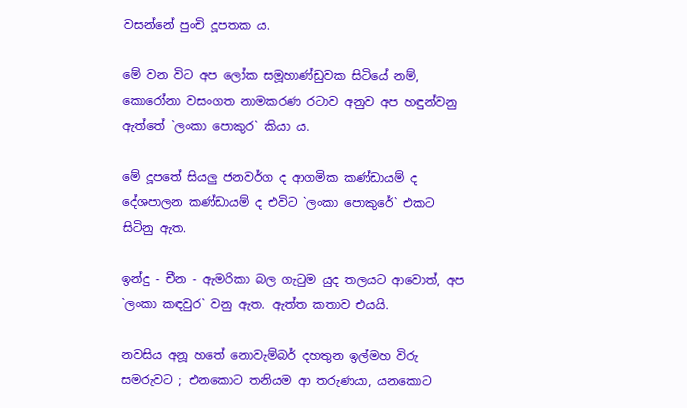වසන්නේ පුංචි දූපතක ය.

මේ වන විට අප ලෝක සමූහාණ්ඩුවක සිටියේ නම්, කොරෝනා වසංගත නාමකරණ රටාව අනුව අප හඳුන්වනු ඇත්තේ `ලංකා පොකුර` කියා ය.

මේ දූපතේ සියලු ජනවර්ග ද ආගමික කණ්ඩායම් ද දේශපාලන කණ්ඩායම් ද එවිට `ලංකා පොකුරේ` එකට සිටිනු ඇත.

ඉන්දු - චීන - ඇමරිකා බල ගැටුම යුද තලයට ආවොත්, අප `ලංකා කඳවුර` වනු ඇත. ඇත්ත කතාව එයයි.

නවසිය අනූ හතේ නොවැම්බර් දහතුන ඉල්මහ විරු සමරුවට ; එනකොට තනියම ආ තරුණයා, යනකොට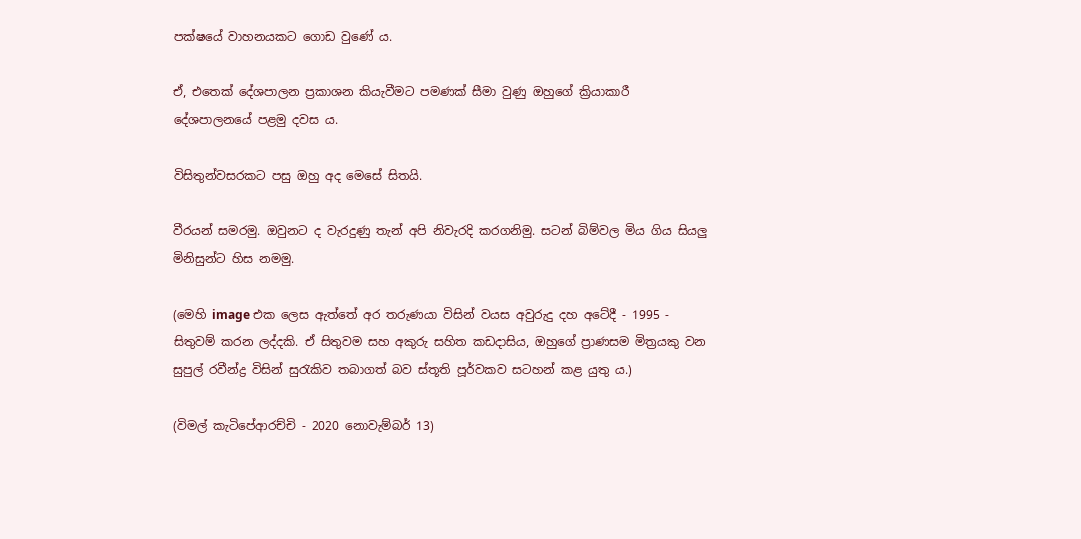පක්ෂයේ වාහනයකට ගොඩ වුණේ ය.

ඒ, එතෙක් දේශපාලන ප්‍රකාශන කියැවීමට පමණක් සීමා වුණු ඔහුගේ ක්‍රියාකාරී දේශපාලනයේ පළමු දවස ය.

විසිතුන්වසරකට පසු ඔහු අද මෙසේ සිතයි.

වීරයන් සමරමු. ඔවුනට ද වැරදුණු තැන් අපි නිවැරදි කරගනිමු. සටන් බිම්වල මිය ගිය සියලු මිනිසුන්ට හිස නමමු.

(මෙහි image එක ලෙස ඇත්තේ අර තරුණයා විසින් වයස අවුරුදු දහ අටේදී - 1995 - සිතුවම් කරන ලද්දකි. ඒ සිතුවම සහ අකුරු සහිත කඩදාසිය, ඔහුගේ ප්‍රාණසම මිත්‍රයකු වන සුපුල් රවීන්ද්‍ර විසින් සුරැකිව තබාගත් බව ස්තූති පූර්වකව සටහන් කළ යුතු ය.)

(විමල් කැටිපේආරච්චි - 2020 නොවැම්බර් 13)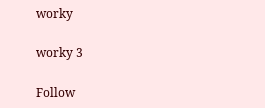worky

worky 3

Follow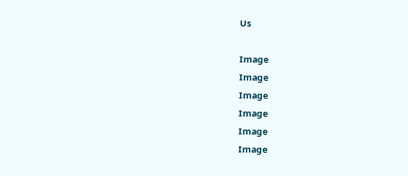Us

Image
Image
Image
Image
Image
Image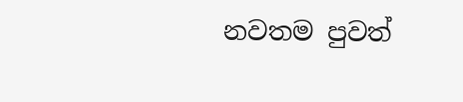නවතම පුවත්